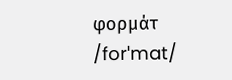φορμάτ /forˈmat/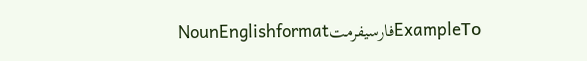NounEnglishformatفارسیفرمتExampleΤο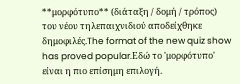**μορφότυπο** (διάταξη / δομή / τρόπος) του νέου τηλεπαιχνιδιού αποδείχθηκε δημοφιλές.The format of the new quiz show has proved popular.Εδώ το 'μορφότυπο' είναι η πιο επίσημη επιλογή.